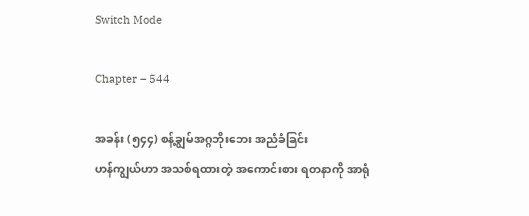Switch Mode

Chapter – 544

အခန်း (၅၄၄) စန့်ချွမ်အဂ္ဂဘိုးဘေး အညံခံခြင်း
ဟန်ကျွယ်ဟာ အသစ်ရထားတဲ့ အကောင်းစား ရတနာကို အာရုံ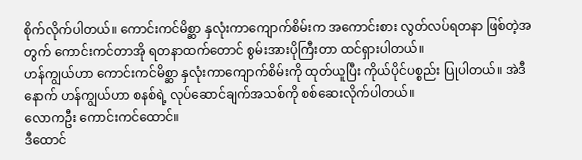စိုက်လိုက်ပါတယ်။ ကောင်းကင်မိစ္ဆာ နှလုံးကာကျောက်စိမ်းက အကောင်းစား လွတ်လပ်ရတနာ ဖြစ်တဲ့အတွက် ကောင်းကင်တာအို ရတနာထက်တောင် စွမ်းအားပိုကြီးတာ ထင်ရှားပါတယ်။
ဟန်ကျွယ်ဟာ ကောင်းကင်မိစ္ဆာ နှလုံးကာကျောက်စိမ်းကို ထုတ်ယူပြီး ကိုယ်ပိုင်ပစ္စည်း ပြုပါတယ်။ အဲဒီနောက် ဟန်ကျွယ်ဟာ စနစ်ရဲ့ လုပ်ဆောင်ချက်အသစ်ကို စစ်ဆေးလိုက်ပါတယ်။
လောကဦး ကောင်းကင်ထောင်။
ဒီထောင်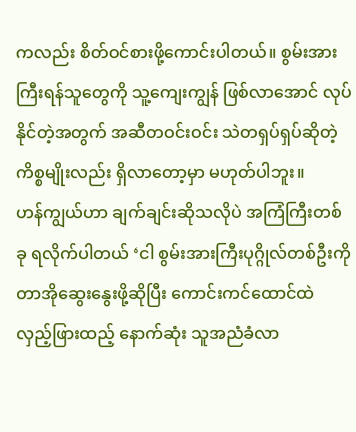ကလည်း စိတ်ဝင်စားဖို့ကောင်းပါတယ်။ စွမ်းအားကြီးရန်သူတွေကို သူ့ကျေးကျွန် ဖြစ်လာအောင် လုပ်နိုင်တဲ့အတွက် အဆီတဝင်းဝင်း သဲတရှပ်ရှပ်ဆိုတဲ့ ကိစ္စမျိုးလည်း ရှိလာတော့မှာ မဟုတ်ပါဘူး။
ဟန်ကျွယ်ဟာ ချက်ချင်းဆိုသလိုပဲ အကြံကြီးတစ်ခု ရလိုက်ပါတယ် ‘ငါ စွမ်းအားကြီးပုဂ္ဂိုလ်တစ်ဦးကို တာအိုဆွေးနွေးဖို့ဆိုပြီး ကောင်းကင်ထောင်ထဲ လှည့်ဖြားထည့် နောက်ဆုံး သူအညံခံလာ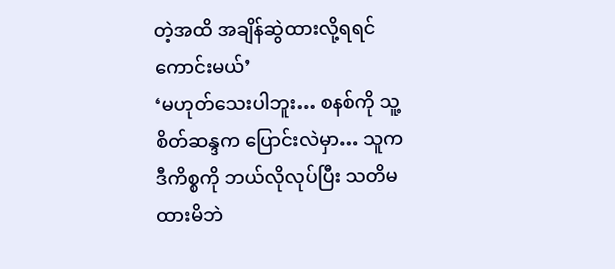တဲ့အထိ အချိန်ဆွဲထားလို့ရရင် ကောင်းမယ်’
‘မဟုတ်သေးပါဘူး… စနစ်ကို သူ့စိတ်ဆန္ဒက ပြောင်းလဲမှာ… သူက ဒီကိစ္စကို ဘယ်လိုလုပ်ပြီး သတိမထားမိဘဲ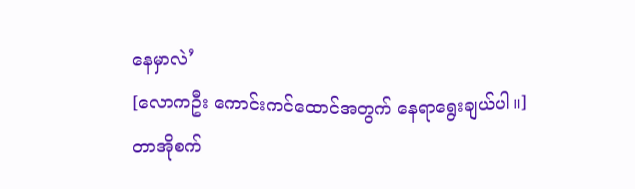နေမှာလဲ’
[လောကဦး ကောင်းကင်ထောင်အတွက် နေရာရွေးချယ်ပါ။]
တာအိုစက်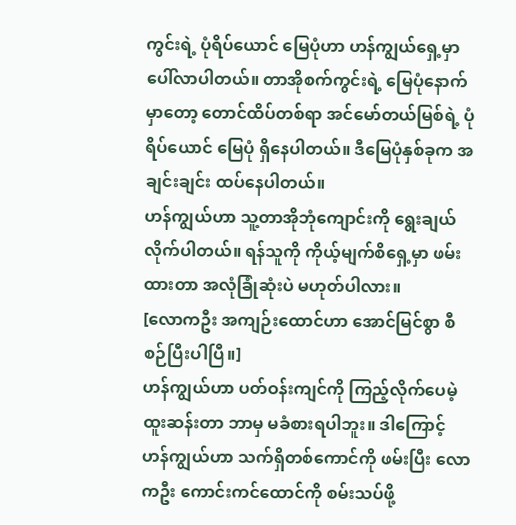ကွင်းရဲ့ ပုံရိပ်ယောင် မြေပုံဟာ ဟန်ကျွယ်ရှေ့မှာ ပေါ်လာပါတယ်။ တာအိုစက်ကွင်းရဲ့ မြေပုံနောက်မှာတော့ တောင်ထိပ်တစ်ရာ အင်မော်တယ်မြစ်ရဲ့ ပုံရိပ်ယောင် မြေပုံ ရှိနေပါတယ်။ ဒီမြေပုံနှစ်ခုက အချင်းချင်း ထပ်နေပါတယ်။
ဟန်ကျွယ်ဟာ သူ့တာအိုဘုံကျောင်းကို ရွေးချယ်လိုက်ပါတယ်။ ရန်သူကို ကိုယ့်မျက်စိရှေ့မှာ ဖမ်းထားတာ အလုံခြုံဆုံးပဲ မဟုတ်ပါလား။
[လောကဦး အကျဉ်းထောင်ဟာ အောင်မြင်စွာ စီစဉ်ပြီးပါပြီ။]
ဟန်ကျွယ်ဟာ ပတ်ဝန်းကျင်ကို ကြည့်လိုက်ပေမဲ့ ထူးဆန်းတာ ဘာမှ မခံစားရပါဘူး။ ဒါကြောင့် ဟန်ကျွယ်ဟာ သက်ရှိတစ်ကောင်ကို ဖမ်းပြီး လောကဦး ကောင်းကင်ထောင်ကို စမ်းသပ်ဖို့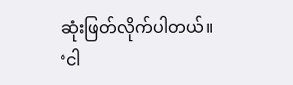ဆုံးဖြတ်လိုက်ပါတယ်။
‘ငါ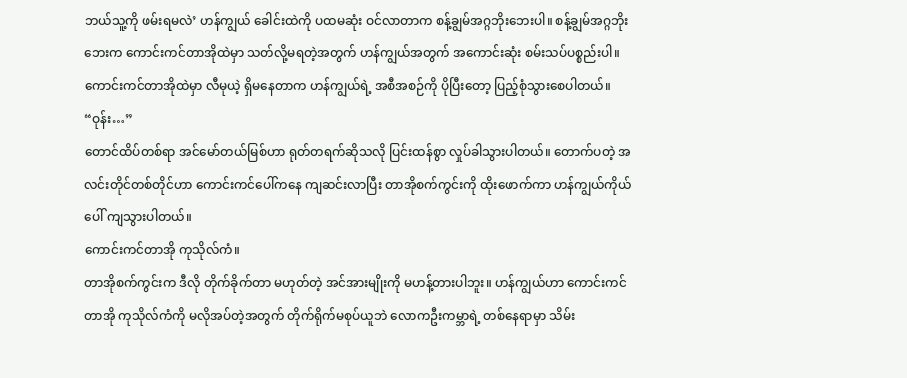ဘယ်သူ့ကို ဖမ်းရမလဲ’ ဟန်ကျွယ် ခေါင်းထဲကို ပထမဆုံး ဝင်လာတာက စန့်ချွမ်အဂ္ဂဘိုးဘေးပါ။ စန့်ချွမ်အဂ္ဂဘိုးဘေးက ကောင်းကင်တာအိုထဲမှာ သတ်လို့မရတဲ့အတွက် ဟန်ကျွယ်အတွက် အကောင်းဆုံး စမ်းသပ်ပစ္စည်းပါ။
ကောင်းကင်တာအိုထဲမှာ လီမုယဲ့ ရှိမနေတာက ဟန်ကျွယ်ရဲ့ အစီအစဉ်ကို ပိုပြီးတော့ ပြည့်စုံသွားစေပါတယ်။
“ဝုန်း…”
တောင်ထိပ်တစ်ရာ အင်မော်တယ်မြစ်ဟာ ရုတ်တရက်ဆိုသလို ပြင်းထန်စွာ လှုပ်ခါသွားပါတယ်။ တောက်ပတဲ့ အလင်းတိုင်တစ်တိုင်ဟာ ကောင်းကင်ပေါ်ကနေ ကျဆင်းလာပြီး တာအိုစက်ကွင်းကို ထိုးဖောက်ကာ ဟန်ကျွယ်ကိုယ်ပေါ် ကျသွားပါတယ်။
ကောင်းကင်တာအို ကုသိုလ်ကံ။
တာအိုစက်ကွင်းက ဒီလို တိုက်ခိုက်တာ မဟုတ်တဲ့ အင်အားမျိုးကို မဟန့်တားပါဘူး။ ဟန်ကျွယ်ဟာ ကောင်းကင်တာအို ကုသိုလ်ကံကို မလိုအပ်တဲ့အတွက် တိုက်ရိုက်မစုပ်ယူဘဲ လောကဦးကမ္ဘာရဲ့ တစ်နေရာမှာ သိမ်း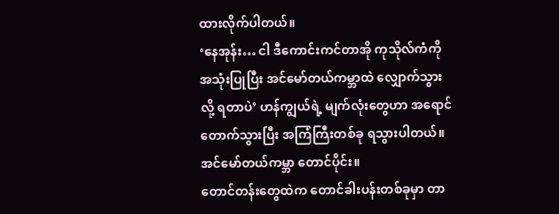ထားလိုက်ပါတယ်။
‘နေအုန်း… ငါ ဒီကောင်းကင်တာအို ကုသိုလ်ကံကို အသုံးပြုပြီး အင်မော်တယ်ကမ္ဘာထဲ လျှောက်သွားလို့ ရတာပဲ’ ဟန်ကျွယ်ရဲ့ မျက်လုံးတွေဟာ အရောင်တောက်သွားပြီး အကြံကြီးတစ်ခု ရသွားပါတယ်။
အင်မော်တယ်ကမ္ဘာ တောင်ပိုင်း။
တောင်တန်းတွေထဲက တောင်ခါးပန်းတစ်ခုမှာ တာ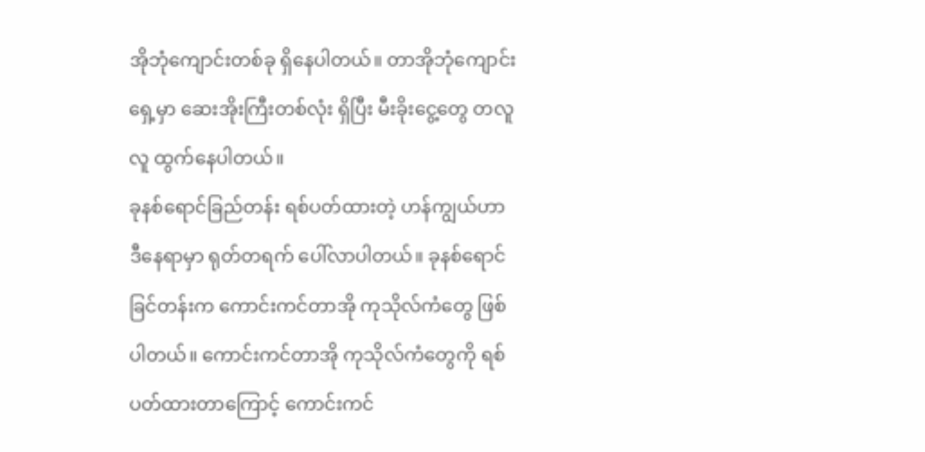အိုဘုံကျောင်းတစ်ခု ရှိနေပါတယ်။ တာအိုဘုံကျောင်းရှေ့မှာ ဆေးအိုးကြီးတစ်လုံး ရှိပြီး မီးခိုးငွေ့တွေ တလူလူ ထွက်နေပါတယ်။
ခုနစ်ရောင်ခြည်တန်း ရစ်ပတ်ထားတဲ့ ဟန်ကျွယ်ဟာ ဒီနေရာမှာ ရုတ်တရက် ပေါ်လာပါတယ်။ ခုနစ်ရောင်ခြင်တန်းက ကောင်းကင်တာအို ကုသိုလ်ကံတွေ ဖြစ်ပါတယ်။ ကောင်းကင်တာအို ကုသိုလ်ကံတွေကို ရစ်ပတ်ထားတာကြောင့် ကောင်းကင်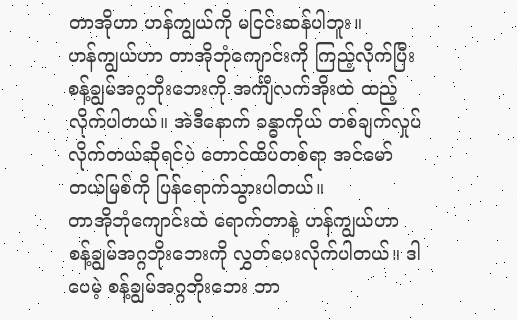တာအိုဟာ ဟန်ကျွယ်ကို မငြင်းဆန်ပါဘူး။
ဟန်ကျွယ်ဟာ တာအိုဘုံကျောင်းကို ကြည့်လိုက်ပြီး စန့်ချွမ်အဂ္ဂဘိုးဘေးကို အင်္ကျီလက်အိုးထဲ ထည့်လိုက်ပါတယ်။ အဲဒီနောက် ခန္ဓာကိုယ် တစ်ချက်လှုပ်လိုက်တယ်ဆိုရင်ပဲ တောင်ထိပ်တစ်ရာ အင်မော်တယ်မြစ်ကို ပြန်ရောက်သွားပါတယ်။
တာအိုဘုံကျောင်းထဲ ရောက်တာနဲ့ ဟန်ကျွယ်ဟာ စန့်ချွမ်အဂ္ဂဘိုးဘေးကို လွှတ်ပေးလိုက်ပါတယ်။ ဒါပေမဲ့ စန့်ချွမ်အဂ္ဂဘိုးဘေး ဘာ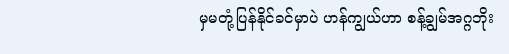မှမတုံ့ပြန်နိုင်ခင်မှာပဲ ဟန်ကျွယ်ဟာ စန့်ချွမ်အဂ္ဂဘိုး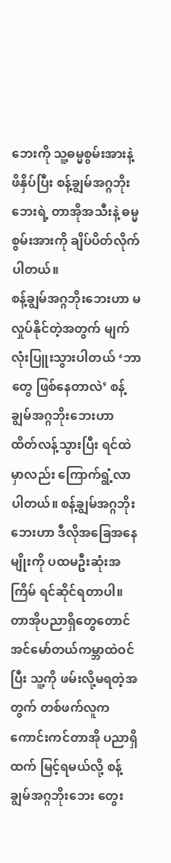ဘေးကို သူ့ဓမ္မစွမ်းအားနဲ့ ဖိနှိပ်ပြီး စန့်ချွမ်အဂ္ဂဘိုးဘေးရဲ့ တာအိုအသီးနဲ့ ဓမ္မစွမ်းအားကို ချိပ်ပိတ်လိုက်ပါတယ်။
စန့်ချွမ်အဂ္ဂဘိုးဘေးဟာ မလှုပ်နိုင်တဲ့အတွက် မျက်လုံးပြူးသွားပါတယ် ‘ဘာတွေ ဖြစ်နေတာလဲ’ စန့်ချွမ်အဂ္ဂဘိုးဘေးဟာ ထိတ်လန့်သွားပြီး ရင်ထဲမှာလည်း ကြောက်ရွံ့လာပါတယ်။ စန့်ချွမ်အဂ္ဂဘိုးဘေးဟာ ဒီလိုအခြေအနေမျိုးကို ပထမဦးဆုံးအကြိမ် ရင်ဆိုင်ရတာပါ။
တာအိုပညာရှိတွေတောင် အင်မော်တယ်ကမ္ဘာထဲဝင်ပြီး သူ့ကို ဖမ်းလို့မရတဲ့အတွက် တစ်ဖက်လူက ကောင်းကင်တာအို ပညာရှိထက် မြင့်ရမယ်လို့ စန့်ချွမ်အဂ္ဂဘိုးဘေး တွေး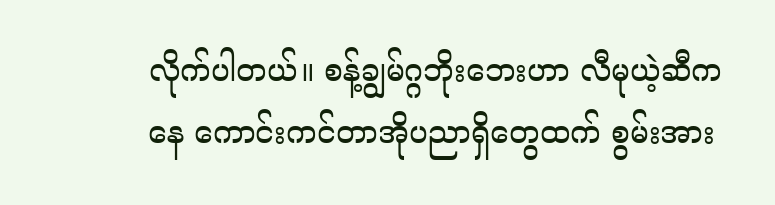လိုက်ပါတယ်။ စန့်ချွမ်ဂ္ဂဘိုးဘေးဟာ လီမုယဲ့ဆီကနေ ကောင်းကင်တာအိုပညာရှိတွေထက် စွမ်းအား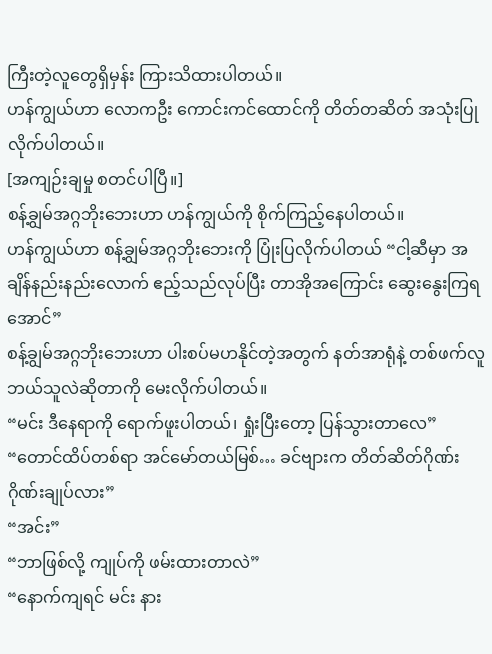ကြီးတဲ့လူတွေရှိမှန်း ကြားသိထားပါတယ်။
ဟန်ကျွယ်ဟာ လောကဦး ကောင်းကင်ထောင်ကို တိတ်တဆိတ် အသုံးပြုလိုက်ပါတယ်။
[အကျဉ်းချမှု စတင်ပါပြီ။]
စန့်ချွမ်အဂ္ဂဘိုးဘေးဟာ ဟန်ကျွယ်ကို စိုက်ကြည့်နေပါတယ်။
ဟန်ကျွယ်ဟာ စန့်ချွမ်အဂ္ဂဘိုးဘေးကို ပြုံးပြလိုက်ပါတယ် “ငါ့ဆီမှာ အချိန်နည်းနည်းလောက် ဧည့်သည်လုပ်ပြီး တာအိုအကြောင်း ဆွေးနွေးကြရအောင်”
စန့်ချွမ်အဂ္ဂဘိုးဘေးဟာ ပါးစပ်မဟနိုင်တဲ့အတွက် နတ်အာရုံနဲ့ တစ်ဖက်လူ ဘယ်သူလဲဆိုတာကို မေးလိုက်ပါတယ်။
“မင်း ဒီနေရာကို ရောက်ဖူးပါတယ်၊ ရှုံးပြီးတော့ ပြန်သွားတာလေ”
“တောင်ထိပ်တစ်ရာ အင်မော်တယ်မြစ်… ခင်‌ဗျားက တိတ်ဆိတ်ဂိုဏ်း ဂိုဏ်းချုပ်လား”
“အင်း”
“ဘာဖြစ်လို့ ကျုပ်ကို ဖမ်းထားတာလဲ”
“နောက်ကျရင် မင်း နား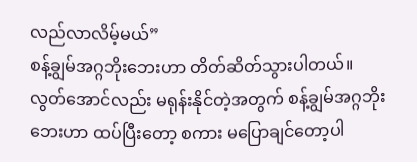လည်လာလိမ့်မယ်”
စန့်ချွမ်အဂ္ဂဘိုးဘေးဟာ တိတ်ဆိတ်သွားပါတယ်။ လွတ်အောင်လည်း မရုန်းနိုင်တဲ့အတွက် စန့်ချွမ်အဂ္ဂဘိုးဘေးဟာ ထပ်ပြီးတော့ စကား မပြောချင်တော့ပါ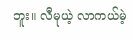ဘူး။ လီမုယဲ့ လာကယ်မဲ့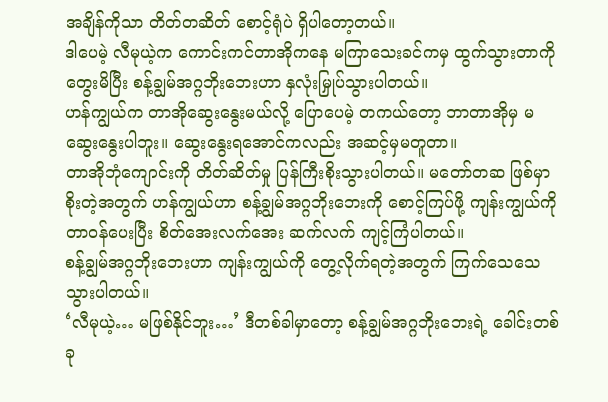အချိန်ကိုသာ တိတ်တဆိတ် စောင့်ရုံပဲ ရှိပါတော့တယ်။
ဒါပေမဲ့ လီမုယဲ့က ကောင်းကင်တာအိုကနေ မကြာသေးခင်ကမှ ထွက်သွားတာကို တွေးမိပြီး စန့်ချွမ်အဂ္ဂဘိုးဘေးဟာ နှလုံးမြှုပ်သွားပါတယ်။
ဟန်ကျွယ်က တာအိုဆွေးနွေးမယ်လို့ ပြောပေမဲ့ တကယ်တော့ ဘာတာအိုမှ မဆွေးနွေးပါဘူး။ ဆွေးနွေးရအောင်ကလည်း အဆင့်မှမတူတာ။
တာအိုဘုံကျောင်းကို တိတ်ဆိတ်မှု ပြန်ကြီးစိုးသွားပါတယ်။ မတော်တဆ ဖြစ်မှာစိုးတဲ့အတွက် ဟန်ကျွယ်ဟာ စန့်ချွမ်အဂ္ဂဘိုးဘေးကို စောင့်ကြပ်ဖို့ ကျန်းကျွယ်ကို တာဝန်ပေးပြီး စိတ်အေးလက်အေး ဆက်လက် ကျင့်ကြံပါတယ်။
စန့်ချွမ်အဂ္ဂဘိုးဘေးဟာ ကျန်းကျွယ်ကို တွေ့လိုက်ရတဲ့အတွက် ကြက်သေသေသွားပါတယ်။
‘လီမုယဲ့… မဖြစ်နိုင်ဘူး…’ ဒီတစ်ခါမှာတော့ စန့်ချွမ်အဂ္ဂဘိုးဘေးရဲ့ ခေါင်းတစ်ခု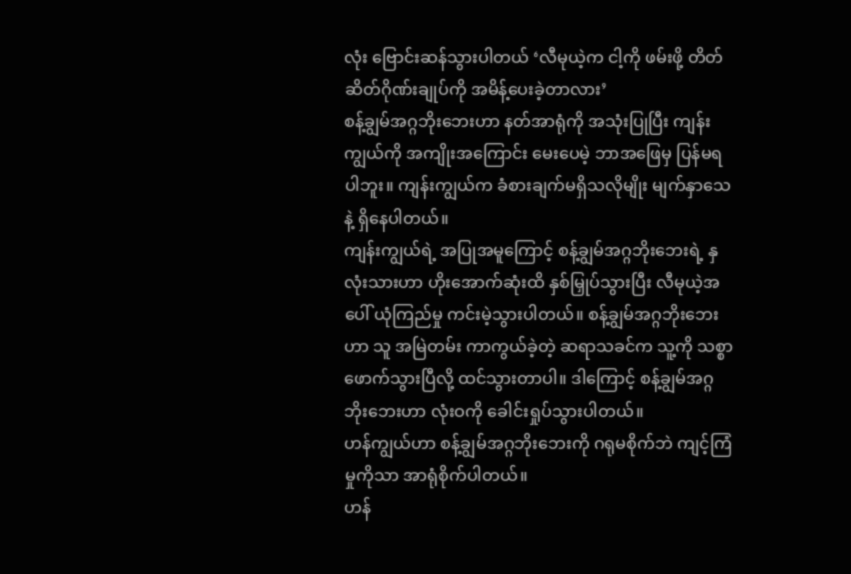လုံး ဗြောင်းဆန်သွားပါတယ် ‘လီမုယဲ့က ငါ့ကို ဖမ်းဖို့ တိတ်ဆိတ်ဂိုဏ်းချုပ်ကို အမိန့်ပေးခဲ့တာလား’
စန့်ချွမ်အဂ္ဂဘိုးဘေးဟာ နတ်အာရုံကို အသုံးပြုပြီး ကျန်းကျွယ်ကို အကျိုးအကြောင်း မေးပေမဲ့ ဘာအဖြေမှ ပြန်မရပါဘူး။ ကျန်းကျွယ်က ခံစားချက်မရှိသလိုမျိုး မျက်နှာသေနဲ့ ရှိနေပါတယ်။
ကျန်းကျွယ်ရဲ့ အပြုအမူကြောင့် စန့်ချွမ်အဂ္ဂဘိုးဘေးရဲ့ နှလုံးသားဟာ ဟိုးအောက်ဆုံးထိ နှစ်မြှုပ်သွားပြီး လီမုယဲ့အပေါ် ယုံကြည်မှု ကင်းမဲ့သွားပါတယ်။ စန့်ချွမ်အဂ္ဂဘိုးဘေးဟာ သူ အမြဲတမ်း ကာကွယ်ခဲ့တဲ့ ဆရာသခင်က သူ့ကို သစ္စာဖောက်သွားပြီလို့ ထင်သွားတာပါ။ ဒါကြောင့် စန့်ချွမ်အဂ္ဂဘိုးဘေးဟာ လုံးဝကို ခေါင်းရှုပ်သွားပါတယ်။
ဟန်ကျွယ်ဟာ စန့်ချွမ်အဂ္ဂဘိုးဘေးကို ဂရုမစိုက်ဘဲ ကျင့်ကြံမှုကိုသာ အာရုံစိုက်ပါတယ်။
ဟန်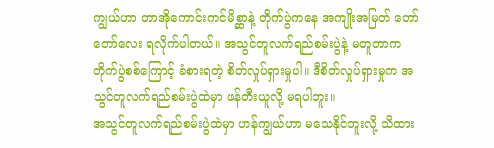ကျွယ်ဟာ တာအိုကောင်းကင်မိစ္ဆာနဲ့ တိုက်ပွဲကနေ အကျိုးအမြတ် တော်တော်လေး ရလိုက်ပါတယ်။ အသွင်တူလက်ရည်စမ်းပွဲနဲ့ မတူတာက တိုက်ပွဲစစ်ကြောင့် ခံစားရတဲ့ စိတ်လှုပ်ရှားမှုပါ။ ဒီစိတ်လှုပ်ရှားမှုက အသွင်တူလက်ရည်စမ်းပွဲထဲမှာ ဖန်တီးယူလို့ မရပါဘူး။
အသွင်တူလက်ရည်စမ်းပွဲထဲမှာ ဟန်ကျွယ်ဟာ မသေနိုင်ဘူးလို့ သိထား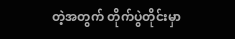တဲ့အတွက် တိုက်ပွဲတိုင်းမှာ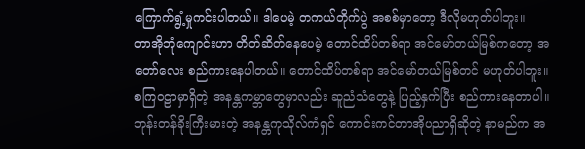ကြောက်ရွံ့မှုကင်းပါတယ်။ ဒါပေမဲ့ တကယ်တိုက်ပွဲ အစစ်မှာတော့ ဒီလိုမဟုတ်ပါဘူး။
တာအိုဘုံကျောင်းဟာ တိတ်ဆိတ်နေပေမဲ့ တောင်ထိပ်တစ်ရာ အင်မော်တယ်မြစ်ကတော့ အတော်လေး စည်ကားနေပါတယ်။ တောင်ထိပ်တစ်ရာ အင်မော်တယ်မြစ်တင် မဟုတ်ပါဘူး။ စကြဝဠာမှာရှိတဲ့ အနန္တကမ္ဘာတွေမှာလည်း ဆူညံသံတွေနဲ့ ပြည့်နှက်ပြီး စည်ကားနေတာပါ။
ဘုန်းတန်ခိုးကြီးမားတဲ့ အနန္တကုသိုလ်ကံရှင် ကောင်းကင်တာအိုပညာရှိဆိုတဲ့ နာမည်က အ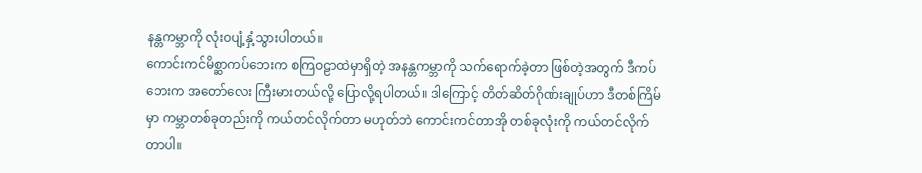နန္တကမ္ဘာကို လုံးဝပျံ့နှံ့သွားပါတယ်။
ကောင်းကင်မိစ္ဆာကပ်ဘေးက စကြဝဠာထဲမှာရှိတဲ့ အနန္တကမ္ဘာကို သက်ရောက်ခဲ့တာ ဖြစ်တဲ့အတွက် ဒီကပ်ဘေးက အတော်လေး ကြီးမားတယ်လို့ ပြောလို့ရပါတယ်။ ဒါကြောင့် တိတ်ဆိတ်ဂိုဏ်းချုပ်ဟာ ဒီတစ်ကြိမ်မှာ ကမ္ဘာတစ်ခုတည်းကို ကယ်တင်လိုက်တာ မဟုတ်ဘဲ ကောင်းကင်တာအို တစ်ခုလုံးကို ကယ်တင်လိုက်တာပါ။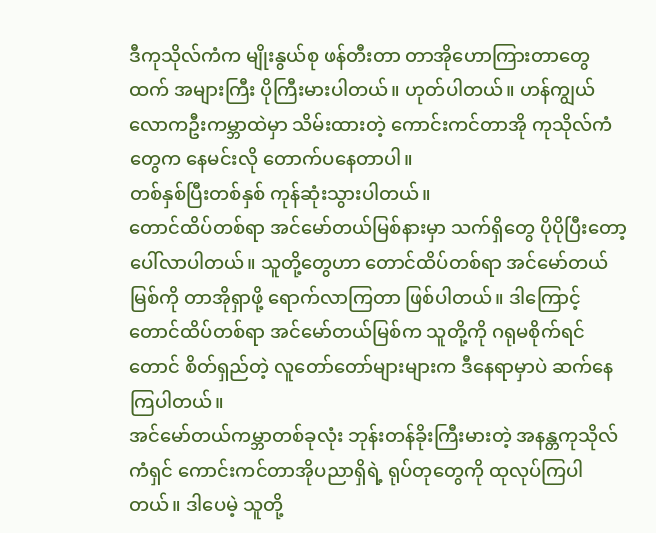ဒီကုသိုလ်ကံက မျိုးနွယ်စု ဖန်တီးတာ တာအိုဟောကြားတာတွေထက် အများကြီး ပိုကြီးမားပါတယ်။ ဟုတ်ပါတယ်။ ဟန်ကျွယ် လောကဦးကမ္ဘာထဲမှာ သိမ်းထားတဲ့ ကောင်းကင်တာအို ကုသိုလ်ကံတွေက နေမင်းလို တောက်ပနေတာပါ။
တစ်နှစ်ပြီးတစ်နှစ် ကုန်ဆုံးသွားပါတယ်။
တောင်ထိပ်တစ်ရာ အင်မော်တယ်မြစ်နားမှာ သက်ရှိတွေ ပိုပိုပြီးတော့ ပေါ်လာပါတယ်။ သူတို့တွေဟာ တောင်ထိပ်တစ်ရာ အင်မော်တယ်မြစ်ကို တာအိုရှာဖို့ ရောက်လာကြတာ ဖြစ်ပါတယ်။ ဒါကြောင့် တောင်ထိပ်တစ်ရာ အင်မော်တယ်မြစ်က သူတို့ကို ဂရုမစိုက်ရင်တောင် စိတ်ရှည်တဲ့ လူတော်တော်များများက ဒီနေရာမှာပဲ ဆက်နေကြပါတယ်။
အင်မော်တယ်ကမ္ဘာတစ်ခုလုံး ဘုန်းတန်ခိုးကြီးမားတဲ့ အနန္တကုသိုလ်ကံရှင် ကောင်းကင်တာအိုပညာရှိရဲ့ ရုပ်တုတွေကို ထုလုပ်ကြပါတယ်။ ဒါပေမဲ့ သူတို့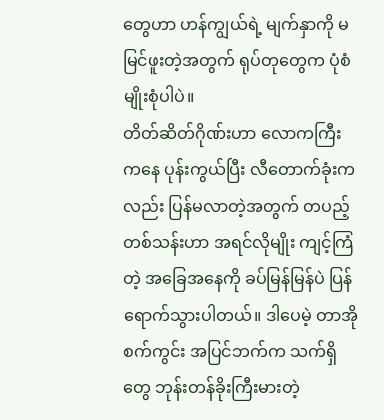တွေဟာ ဟန်ကျွယ်ရဲ့ မျက်နှာကို မမြင်ဖူးတဲ့အတွက် ရုပ်တုတွေက ပုံစံမျိုးစုံပါပဲ။
တိတ်ဆိတ်ဂိုဏ်းဟာ လောကကြီးကနေ ပုန်းကွယ်ပြီး လီတောက်ခုံးကလည်း ပြန်မလာတဲ့အတွက် တပည့်တစ်သန်းဟာ အရင်လိုမျိုး ကျင့်ကြံတဲ့ အခြေအနေကို ခပ်မြန်မြန်ပဲ ပြန်ရောက်သွားပါတယ်။ ဒါပေမဲ့ တာအိုစက်ကွင်း အပြင်ဘက်က သက်ရှိတွေ ဘုန်းတန်ခိုးကြီးမားတဲ့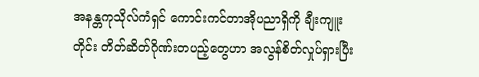အနန္တကုသိုလ်ကံရှင် ကောင်းကင်တာအိုပညာရှိကို ချီးကျူးတိုင်း တိတ်ဆိတ်ဂိုဏ်းတပည့်တွေဟာ အလွန်စိတ်လှုပ်ရှားပြီး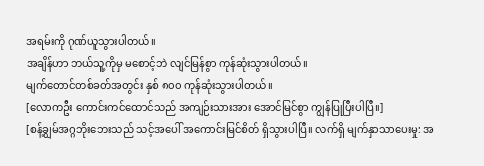အရမ်းကို ဂုဏ်ယူသွားပါတယ်။
အချိန်ဟာ ဘယ်သူ့ကိုမှ မစောင့်ဘဲ လျင်မြန်စွာ ကုန်ဆုံးသွားပါတယ်။
မျက်တောင်တစ်ခတ်အတွင်း နှစ် ၈၀၀ ကုန်ဆုံးသွားပါတယ်။
[လောကဦး ကောင်းကင်ထောင်သည် အကျဉ်းသားအား အောင်မြင်စွာ ကျွန်ပြုပြီးပါပြီ။]
[စန့်ချွမ်အဂ္ဂဘိုးဘေးသည် သင့်အပေါ် အကောင်းမြင်စိတ် ရှိသွားပါပြီ။ လက်ရှိ မျက်နှာသာပေးမှု: အ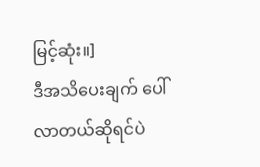မြင့်ဆုံး။]
ဒီအသိပေးချက် ပေါ်လာတယ်ဆိုရင်ပဲ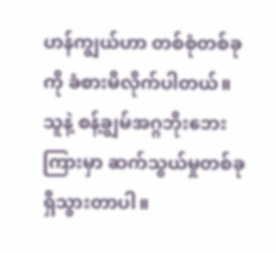ဟန်ကျွယ်ဟာ တစ်စုံတစ်ခုကို ခံစားမိလိုက်ပါတယ်။ သူနဲ့ စန့်ချွမ်အဂ္ဂဘိုးဘေးကြားမှာ ဆက်သွယ်မှုတစ်ခု ရှိသွားတာပါ။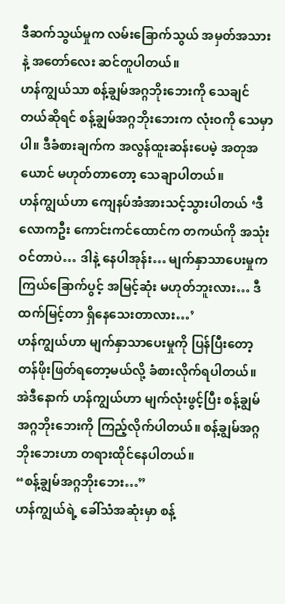ဒီဆက်သွယ်မှုက လမ်းခြောက်သွယ် အမှတ်အသားနဲ့ အ‌တော်လေး ဆင်တူပါတယ်။
ဟန်ကျွယ်သာ စန့်ချွမ်အဂ္ဂဘိုးဘေးကို သေချင်တယ်ဆိုရင် စန့်ချွမ်အဂ္ဂဘိုးဘေးက လုံးဝကို သေမှာပါ။ ဒီခံစားချက်က အလွန်ထူးဆန်းပေမဲ့ အတုအယောင် မဟုတ်တာတော့ သေချာပါတယ်။
ဟန်ကျွယ်ဟာ ကျေနပ်အံအားသင့်သွားပါတယ် ‘ဒီလောကဦး ကောင်းကင်ထောင်က တကယ်ကို အသုံးဝင်တာပဲ… ဒါနဲ့ နေပါအုန်း… မျက်နှာသာပေးမှုက ကြယ်ခြောက်ပွင့် အမြင့်ဆုံး မဟုတ်ဘူးလား… ဒီထက်မြင့်တာ ရှိနေသေးတာလား…’
ဟန်ကျွယ်ဟာ မျက်နှာသာပေးမှုကို ပြန်ပြီးတော့ တန်ဖိုးဖြတ်ရတော့မယ်လို့ ခံစားလိုက်ရပါတယ်။ အဲဒီနောက် ဟန်ကျွယ်ဟာ မျက်လုံးဖွင့်ပြီး စန့်ချွမ်အဂ္ဂဘိုးဘေးကို ကြည့်လိုက်ပါတယ်။ စန့်ချွမ်အဂ္ဂဘိုးဘေးဟာ တရားထိုင်နေပါတယ်။
“စန့်ချွမ်အဂ္ဂဘိုးဘေး…”
ဟန်ကျွယ်ရဲ့ ခေါ်သံအဆုံးမှာ စန့်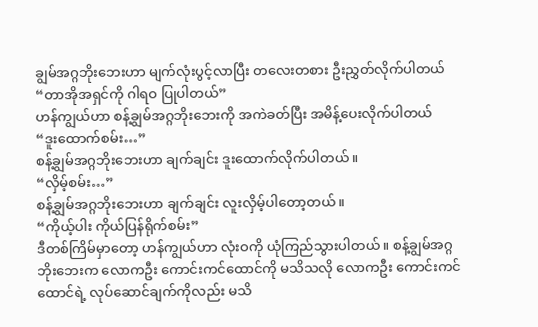ချွမ်အဂ္ဂဘိုးဘေးဟာ မျက်လုံးပွင့်လာပြီး တလေးတစား ဦးညွှတ်လိုက်ပါတယ် “တာအိုအရှင်ကို ဂါရဝ ပြုပါတယ်”
ဟန်ကျွယ်ဟာ စန့်ချွမ်အဂ္ဂဘိုးဘေးကို အကဲခတ်ပြီး အမိန့်ပေးလိုက်ပါတယ် “ဒူး‌ထောက်စမ်း…”
စန့်ချွမ်အဂ္ဂဘိုးဘေးဟာ ချက်ချင်း ဒူးထောက်လိုက်ပါတယ်။
“လှိမ့်စမ်း…”
စန့်ချွမ်အဂ္ဂဘိုးဘေးဟာ ချက်ချင်း လူးလှိမ့်ပါတော့တယ်။
“ကိုယ့်ပါး ကိုယ်ပြန်ရိုက်စမ်း”
ဒီတစ်ကြိမ်မှာတော့ ဟန်ကျွယ်ဟာ လုံးဝကို ယုံကြည်သွားပါတယ်။ စန့်ချွမ်အဂ္ဂဘိုးဘေးက လောကဦး ကောင်းကင်ထောင်ကို မသိသလို လောကဦး ကောင်းကင်ထောင်ရဲ့ လုပ်ဆောင်ချက်ကိုလည်း မသိ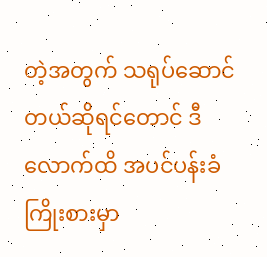တဲ့အတွက် သရုပ်ဆောင်တယ်ဆိုရင်တောင် ဒီလောက်ထိ အပင်ပန်းခံ ကြိုးစားမှာ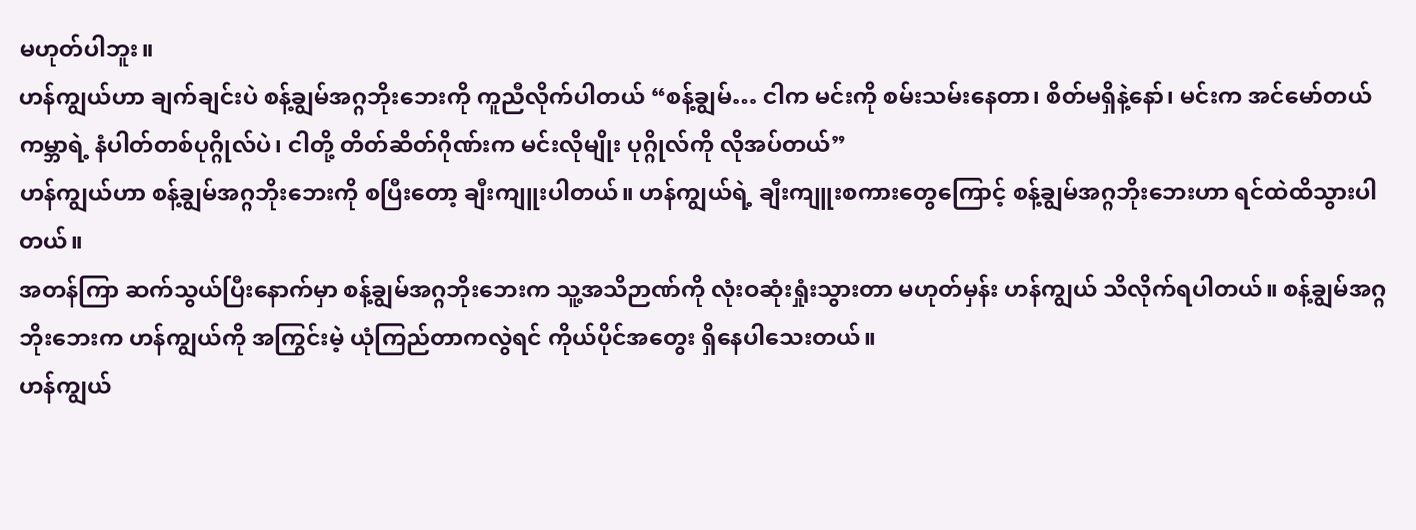မဟုတ်ပါဘူး။
ဟန်ကျွယ်ဟာ ချက်ချင်းပဲ စန့်ချွမ်အဂ္ဂဘိုးဘေးကို ကူညီလိုက်ပါတယ် “စန့်ချွမ်… ငါက မင်းကို စမ်းသမ်းနေတာ၊ စိတ်မရှိနဲ့နော်၊ မင်းက အင်မော်တယ်ကမ္ဘာရဲ့ နံပါတ်တစ်ပုဂ္ဂိုလ်ပဲ၊ ငါတို့ တိတ်ဆိတ်ဂိုဏ်းက မင်းလိုမျိုး ပုဂ္ဂိုလ်ကို လိုအပ်တယ်”
ဟန်ကျွယ်ဟာ စန့်ချွမ်အဂ္ဂဘိုးဘေးကို စပြီးတော့ ချီးကျူးပါတယ်။ ဟန်ကျွယ်ရဲ့ ချီးကျူးစကားတွေကြောင့် စန့်ချွမ်အဂ္ဂဘိုးဘေးဟာ ရင်ထဲထိသွားပါတယ်။
အတန်ကြာ ဆက်သွယ်ပြီးနောက်မှာ စန့်ချွမ်အဂ္ဂဘိုးဘေးက သူ့အသိဉာဏ်ကို လုံးဝဆုံးရှုံးသွားတာ မဟုတ်မှန်း ဟန်ကျွယ် သိလိုက်ရပါတယ်။ စန့်ချွမ်အဂ္ဂဘိုးဘေးက ဟန်ကျွယ်ကို အကြွင်းမဲ့ ယုံကြည်တာကလွဲရင် ကိုယ်ပိုင်အတွေး ရှိနေပါသေးတယ်။
ဟန်ကျွယ်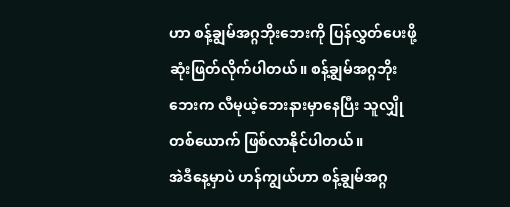ဟာ စန့်ချွမ်အဂ္ဂဘိုးဘေးကို ပြန်လွှတ်ပေးဖို့ ဆုံးဖြတ်လိုက်ပါတယ်။ စန့်ချွမ်အဂ္ဂဘိုးဘေးက လီမုယဲ့ဘေးနားမှာနေပြီး သူလျှိုတစ်ယောက် ဖြစ်လာနိုင်ပါတယ်။
အဲဒီနေ့မှာပဲ ဟန်ကျွယ်ဟာ စန့်ချွမ်အဂ္ဂ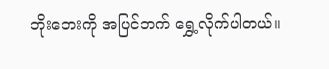ဘိုးဘေးကို အပြင်ဘက် ရွှေ့လိုက်ပါတယ်။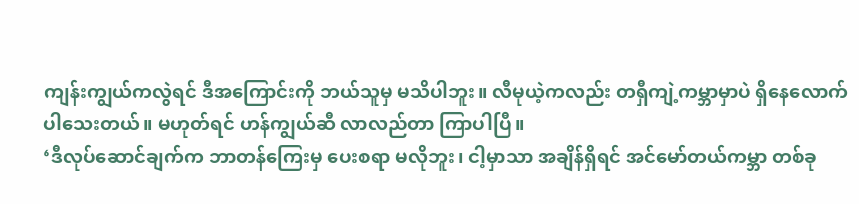ကျန်းကျွယ်ကလွဲရင် ဒီအကြောင်းကို ဘယ်သူမှ မသိပါဘူး။ လီမုယဲ့ကလည်း တရှီကျဲ့ကမ္ဘာမှာပဲ ရှိနေလောက်ပါသေးတယ်။ မဟုတ်ရင် ဟန်ကျွယ်ဆီ လာလည်တာ ကြာပါပြီ။
‘ဒီလုပ်ဆောင်ချက်က ဘာတန်ကြေးမှ ပေးစရာ မလိုဘူး၊ ငါ့မှာသာ အချိန်ရှိရင် အင်မော်တယ်ကမ္ဘာ တစ်ခု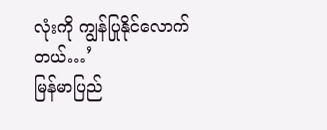လုံးကို ကျွန်ပြုနိုင်လောက်တယ်…’
မြန်မာပြည်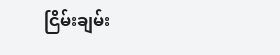ငြိမ်းချမ်း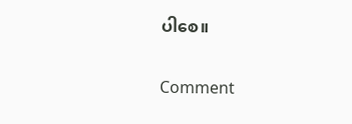ပါစေ။

Comment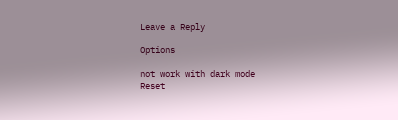Leave a Reply

Options

not work with dark mode
Reset